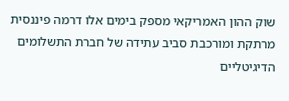שוק ההון האמריקאי מספק בימים אלו דרמה פיננסית מרתקת ומורכבת סביב עתידה של חברת התשלומים הדיגיטליים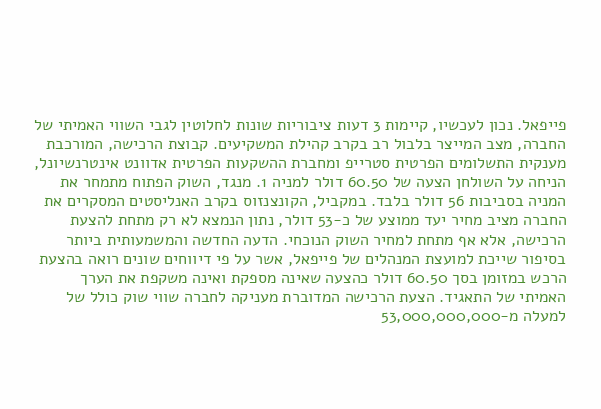פייפאל. נכון לעכשיו, קיימות 3 דעות ציבוריות שונות לחלוטין לגבי השווי האמיתי של החברה, מצב המייצר בלבול רב בקרב קהילת המשקיעים. קבוצת הרכישה, המורכבת מענקית התשלומים הפרטית סטרייפ ומחברת ההשקעות הפרטית אדוונט אינטרנשיונל, הניחה על השולחן הצעה של 60.50 דולר למניה 1. מנגד, השוק הפתוח מתמחר את המניה בסביבות 56 דולר בלבד. במקביל, הקונצנזוס בקרב האנליסטים המסקרים את החברה מציב מחיר יעד ממוצע של כ-53 דולר, נתון הנמצא לא רק מתחת להצעת הרכישה, אלא אף מתחת למחיר השוק הנוכחי. הדעה החדשה והמשמעותית ביותר בסיפור שייכת למועצת המנהלים של פייפאל, אשר על פי דיווחים שונים רואה בהצעת הרכש במזומן בסך 60.50 דולר כהצעה שאינה מספקת ואינה משקפת את הערך האמיתי של התאגיד. הצעת הרכישה המדוברת מעניקה לחברה שווי שוק כולל של למעלה מ-53,000,000,000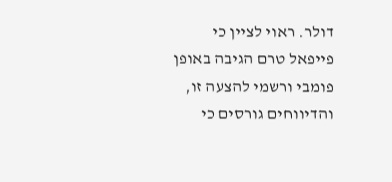דולר. ראוי לציין כי פייפאל טרם הגיבה באופן פומבי ורשמי להצעה זו, והדיווחים גורסים כי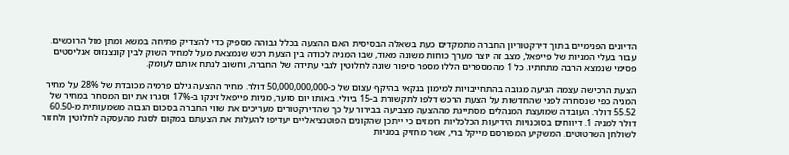הדיונים הפנימיים בתוך דירקטוריון החברה מתמקדים כעת בשאלה הבסיסית האם ההצעה בכלל גבוהה מספיק כדי להצדיק פתיחה במשא ומתן מול הרוכשים. עבור בעלי המניות של פייפאל, מצב זה יוצר מערך כוחות משונה מאוד, שבו המניה לכודה בין הצעת רכש שנמצאת מעל למחיר השוק לבין קונצנזוס אנליסטים פסימי שנמצא הרבה מתחתיו. כל 1 מהמספרים הללו מספר סיפור שונה לחלוטין לגבי עתידה של החברה, וחשוב לנתח אותם לעומק.

הצעת הרכישה עצמה הגיעה מגובה בהתחייבויות למימון בנקאי בהיקף עצום של כ-50,000,000,000 דולר. מחיר ההצעה גילם פרמיה מכובדת של 28% על מחיר המניה כפי שנסחרה לפני שהחדשות על הצעת הרכש דלפו לתקשורת ב-15 ביולי. באותו יום סוער, מניות פייפאל זינקו ב-17% וסגרו את יום המסחר במחיר של 55.52 דולר. העובדה שמועצת המנהלים מסתייגת מההצעה מצביעה בבירור על כך שהדירקטורים מעריכים את שווי החברה בסכום הגבוה משמעותית מ-60.50 דולר למניה 1. דיווחים בסוכנויות הידיעות הכלכליות רומזים כי ייתכן שהקונים הפוטנציאליים יעדיפו להעלות את הצעתם במקום לסגת מהעסקה לחלוטין ולחזור לשולחן השרטוטים. המשקיע המפורסם מייקל ברי, אשר מחזיק במניות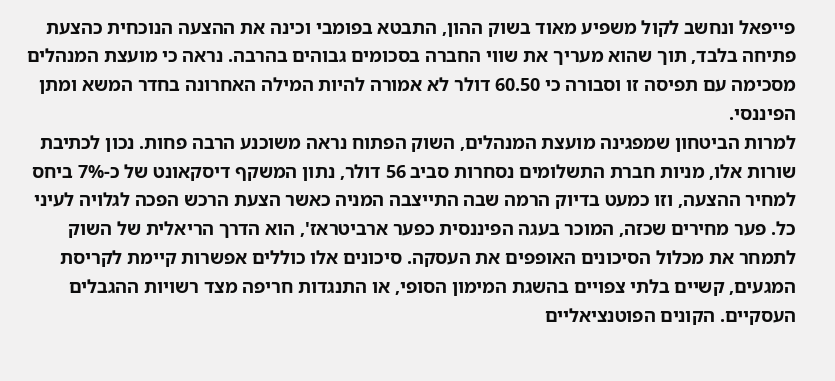פייפאל ונחשב לקול משפיע מאוד בשוק ההון, התבטא בפומבי וכינה את ההצעה הנוכחית כהצעת פתיחה בלבד, תוך שהוא מעריך את שווי החברה בסכומים גבוהים בהרבה. נראה כי מועצת המנהלים מסכימה עם תפיסה זו וסבורה כי 60.50 דולר לא אמורה להיות המילה האחרונה בחדר המשא ומתן הפיננסי.
למרות הביטחון שמפגינה מועצת המנהלים, השוק הפתוח נראה משוכנע הרבה פחות. נכון לכתיבת שורות אלו, מניות חברת התשלומים נסחרות סביב 56 דולר, נתון המשקף דיסקאונט של כ-7% ביחס למחיר ההצעה, וזו כמעט בדיוק הרמה שבה התייצבה המניה כאשר הצעת הרכש הפכה לגלויה לעיני כל. פער מחירים שכזה, המוכר בעגה הפיננסית כפער ארביטראז', הוא הדרך הריאלית של השוק לתמחר את מכלול הסיכונים האופפים את העסקה. סיכונים אלו כוללים אפשרות קיימת לקריסת המגעים, קשיים בלתי צפויים בהשגת המימון הסופי, או התנגדות חריפה מצד רשויות ההגבלים העסקיים. הקונים הפוטנציאליים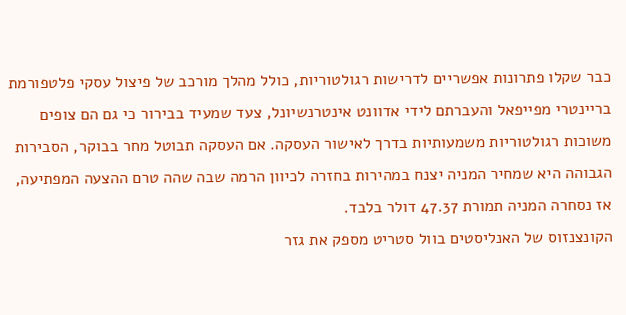כבר שקלו פתרונות אפשריים לדרישות רגולטוריות, כולל מהלך מורכב של פיצול עסקי פלטפורמת בריינטרי מפייפאל והעברתם לידי אדוונט אינטרנשיונל, צעד שמעיד בבירור כי גם הם צופים משוכות רגולטוריות משמעותיות בדרך לאישור העסקה. אם העסקה תבוטל מחר בבוקר, הסבירות הגבוהה היא שמחיר המניה יצנח במהירות בחזרה לכיוון הרמה שבה שהה טרם ההצעה המפתיעה, אז נסחרה המניה תמורת 47.37 דולר בלבד.
הקונצנזוס של האנליסטים בוול סטריט מספק את גזר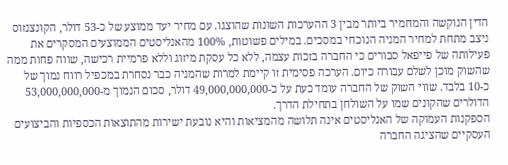הדין הנוקשה והמחמיר ביותר מבין 3 ההערכות השונות שהוצגו. עם מחיר יעד ממוצע של כ-53 דולר, הקונצנזוס ניצב מתחת למחיר המניה הנוכחי במסכים. במילים פשוטות, 100% מהאנליסטים הממוצעים המסקרים את פעילותה של פייפאל סבורים כי החברה בזכות עצמה, ללא כל עסקת מיזוג וללא פרמיית רכישה, שווה פחות ממה שהשוק מוכן לשלם עבורה כיום. הערכה פסימית זו קיימת למרות שהמניה כבר נסחרת במכפיל רווח נמוך של כ-10 בלבד. שווי השוק של החברה עומד כעת על כ-49,000,000,000 דולר, סכום הנמוך מ-53,000,000,000 הדולרים שהקונים שמו על השולחן בתחילת הדרך.
הספקנות העמוקה של האנליסטים אינה תלושה מהמציאות והיא נובעת ישירות מהתוצאות הכספיות והביצועים העסקיים שהציגה החברה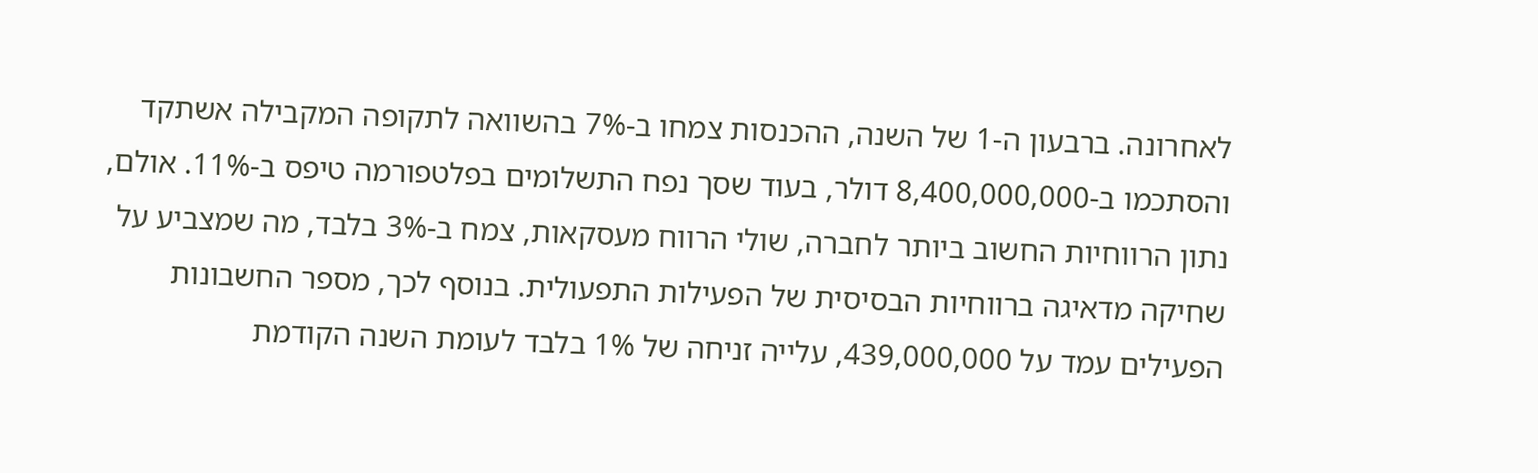לאחרונה. ברבעון ה-1 של השנה, ההכנסות צמחו ב-7% בהשוואה לתקופה המקבילה אשתקד והסתכמו ב-8,400,000,000 דולר, בעוד שסך נפח התשלומים בפלטפורמה טיפס ב-11%. אולם, נתון הרווחיות החשוב ביותר לחברה, שולי הרווח מעסקאות, צמח ב-3% בלבד, מה שמצביע על שחיקה מדאיגה ברווחיות הבסיסית של הפעילות התפעולית. בנוסף לכך, מספר החשבונות הפעילים עמד על 439,000,000, עלייה זניחה של 1% בלבד לעומת השנה הקודמת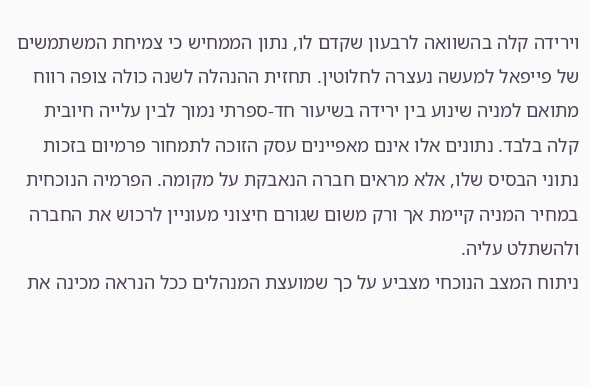וירידה קלה בהשוואה לרבעון שקדם לו, נתון הממחיש כי צמיחת המשתמשים של פייפאל למעשה נעצרה לחלוטין. תחזית ההנהלה לשנה כולה צופה רווח מתואם למניה שינוע בין ירידה בשיעור חד-ספרתי נמוך לבין עלייה חיובית קלה בלבד. נתונים אלו אינם מאפיינים עסק הזוכה לתמחור פרמיום בזכות נתוני הבסיס שלו, אלא מראים חברה הנאבקת על מקומה. הפרמיה הנוכחית במחיר המניה קיימת אך ורק משום שגורם חיצוני מעוניין לרכוש את החברה ולהשתלט עליה.
ניתוח המצב הנוכחי מצביע על כך שמועצת המנהלים ככל הנראה מכינה את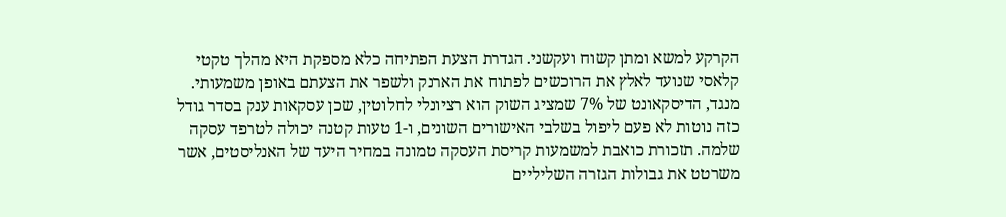הקרקע למשא ומתן קשוח ועקשני. הגדרת הצעת הפתיחה כלא מספקת היא מהלך טקטי קלאסי שנועד לאלץ את הרוכשים לפתוח את הארנק ולשפר את הצעתם באופן משמעותי. מנגד, הדיסקאונט של 7% שמציג השוק הוא רציונלי לחלוטין, שכן עסקאות ענק בסדר גודל כזה נוטות לא פעם ליפול בשלבי האישורים השונים, ו-1 טעות קטנה יכולה לטרפד עסקה שלמה. תזכורת כואבת למשמעות קריסת העסקה טמונה במחיר היעד של האנליסטים, אשר משרטט את גבולות הגזרה השליליים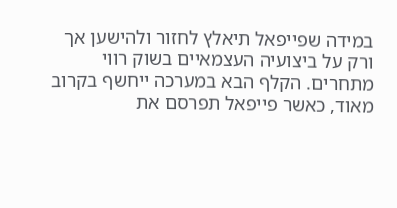במידה שפייפאל תיאלץ לחזור ולהישען אך ורק על ביצועיה העצמאיים בשוק רווי מתחרים. הקלף הבא במערכה ייחשף בקרוב מאוד, כאשר פייפאל תפרסם את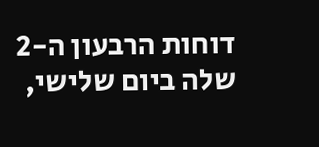דוחות הרבעון ה-2 שלה ביום שלישי,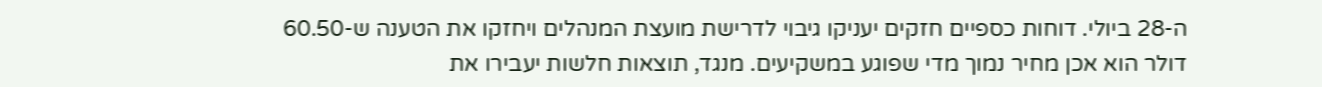ה-28 ביולי. דוחות כספיים חזקים יעניקו גיבוי לדרישת מועצת המנהלים ויחזקו את הטענה ש-60.50 דולר הוא אכן מחיר נמוך מדי שפוגע במשקיעים. מנגד, תוצאות חלשות יעבירו את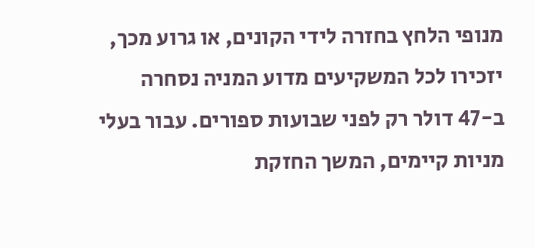מנופי הלחץ בחזרה לידי הקונים, או גרוע מכך, יזכירו לכל המשקיעים מדוע המניה נסחרה ב-47 דולר רק לפני שבועות ספורים. עבור בעלי מניות קיימים, המשך החזקת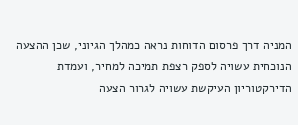המניה דרך פרסום הדוחות נראה כמהלך הגיוני, שכן ההצעה הנוכחית עשויה לספק רצפת תמיכה למחיר, ועמדת הדירקטוריון העיקשת עשויה לגרור הצעה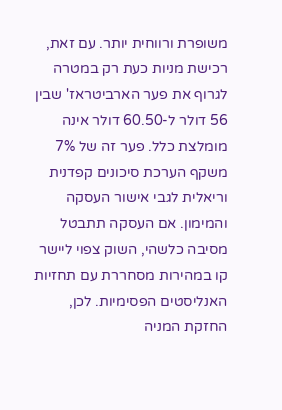משופרת ורווחית יותר. עם זאת, רכישת מניות כעת רק במטרה לגרוף את פער הארביטראז' שבין 56 דולר ל-60.50 דולר אינה מומלצת כלל. פער זה של 7% משקף הערכת סיכונים קפדנית וריאלית לגבי אישור העסקה והמימון. אם העסקה תתבטל מסיבה כלשהי, השוק צפוי ליישר קו במהירות מסחררת עם תחזיות האנליסטים הפסימיות. לכן, החזקת המניה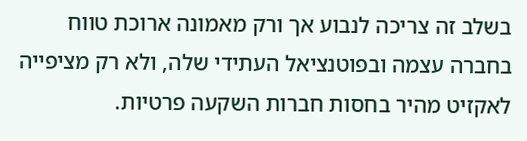בשלב זה צריכה לנבוע אך ורק מאמונה ארוכת טווח בחברה עצמה ובפוטנציאל העתידי שלה, ולא רק מציפייה לאקזיט מהיר בחסות חברות השקעה פרטיות.